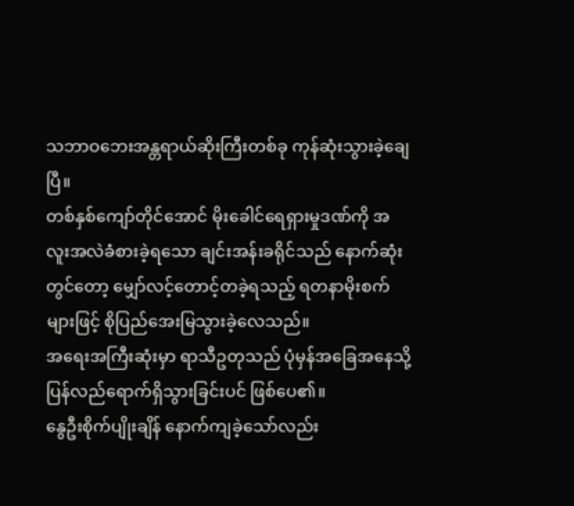သဘာဝဘေးအန္တရာယ်ဆိုးကြီးတစ်ခု ကုန်ဆုံးသွားခဲ့ချေပြီ။
တစ်နှစ်ကျော်တိုင်အောင် မိုးခေါင်ရေရှားမှုဒဏ်ကို အလူးအလဲခံစားခဲ့ရသော ချင်းအန်းခရိုင်သည် နောက်ဆုံးတွင်တော့ မျှော်လင့်တောင့်တခဲ့ရသည့် ရတနာမိုးစက်များဖြင့် စိုပြည်အေးမြသွားခဲ့လေသည်။
အရေးအကြီးဆုံးမှာ ရာသီဥတုသည် ပုံမှန်အခြေအနေသို့ ပြန်လည်ရောက်ရှိသွားခြင်းပင် ဖြစ်ပေ၏။
နွေဦးစိုက်ပျိုးချိန် နောက်ကျခဲ့သော်လည်း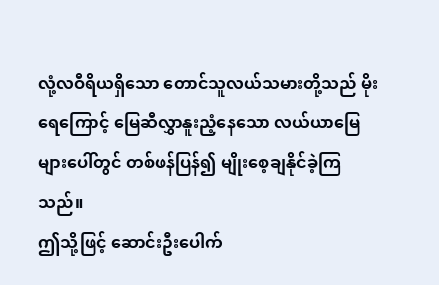လုံ့လဝီရိယရှိသော တောင်သူလယ်သမားတို့သည် မိုးရေကြောင့် မြေဆီလွှာနူးညံ့နေသော လယ်ယာမြေများပေါ်တွင် တစ်ဖန်ပြန်၍ မျိုးစေ့ချနိုင်ခဲ့ကြသည်။
ဤသို့ဖြင့် ဆောင်းဦးပေါက်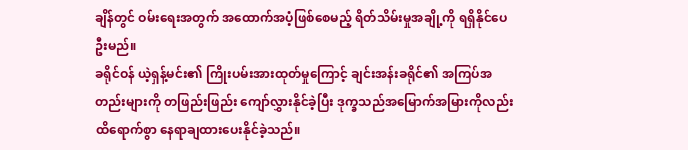ချိန်တွင် ဝမ်းရေးအတွက် အထောက်အပံ့ဖြစ်စေမည့် ရိတ်သိမ်းမှုအချို့ကို ရရှိနိုင်ပေဦးမည်။
ခရိုင်ဝန် ယဲ့ရှန့်မင်း၏ ကြိုးပမ်းအားထုတ်မှုကြောင့် ချင်းအန်းခရိုင်၏ အကြပ်အတည်းများကို တဖြည်းဖြည်း ကျော်လွှားနိုင်ခဲ့ပြီး ဒုက္ခသည်အမြောက်အမြားကိုလည်း ထိရောက်စွာ နေရာချထားပေးနိုင်ခဲ့သည်။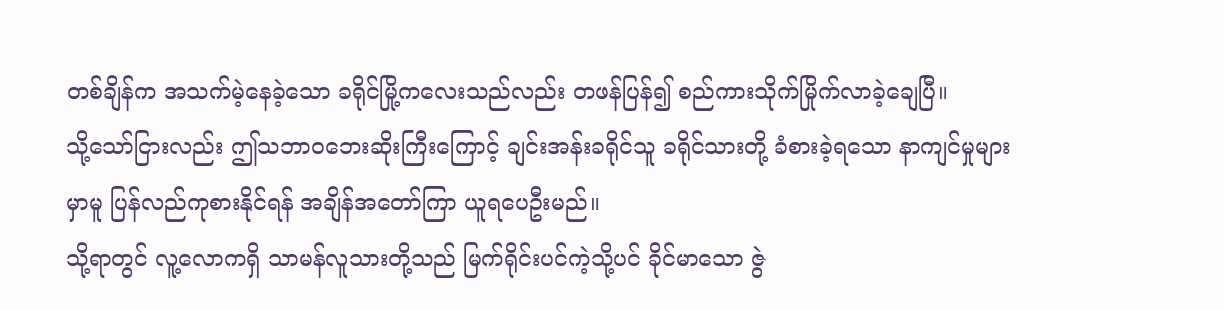တစ်ချိန်က အသက်မဲ့နေခဲ့သော ခရိုင်မြို့ကလေးသည်လည်း တဖန်ပြန်၍ စည်ကားသိုက်မြိုက်လာခဲ့ချေပြီ။
သို့သော်ငြားလည်း ဤသဘာဝဘေးဆိုးကြီးကြောင့် ချင်းအန်းခရိုင်သူ ခရိုင်သားတို့ ခံစားခဲ့ရသော နာကျင်မှုများမှာမူ ပြန်လည်ကုစားနိုင်ရန် အချိန်အတော်ကြာ ယူရပေဦးမည်။
သို့ရာတွင် လူ့လောကရှိ သာမန်လူသားတို့သည် မြက်ရိုင်းပင်ကဲ့သို့ပင် ခိုင်မာသော ဇွဲ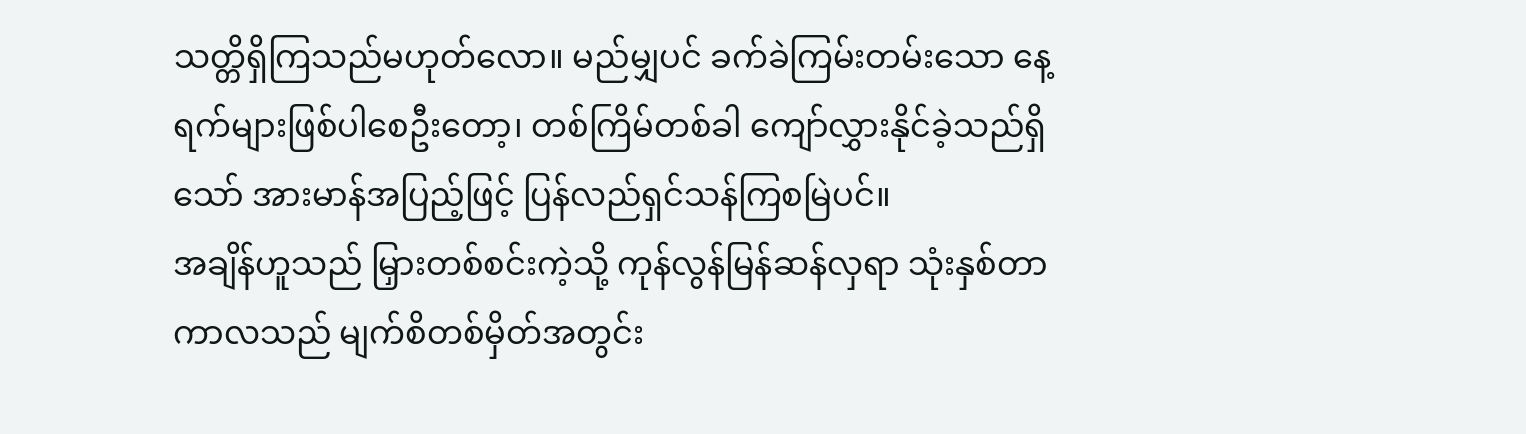သတ္တိရှိကြသည်မဟုတ်လော။ မည်မျှပင် ခက်ခဲကြမ်းတမ်းသော နေ့ရက်များဖြစ်ပါစေဦးတော့၊ တစ်ကြိမ်တစ်ခါ ကျော်လွှားနိုင်ခဲ့သည်ရှိသော် အားမာန်အပြည့်ဖြင့် ပြန်လည်ရှင်သန်ကြစမြဲပင်။
အချိန်ဟူသည် မြှားတစ်စင်းကဲ့သို့ ကုန်လွန်မြန်ဆန်လှရာ သုံးနှစ်တာကာလသည် မျက်စိတစ်မှိတ်အတွင်း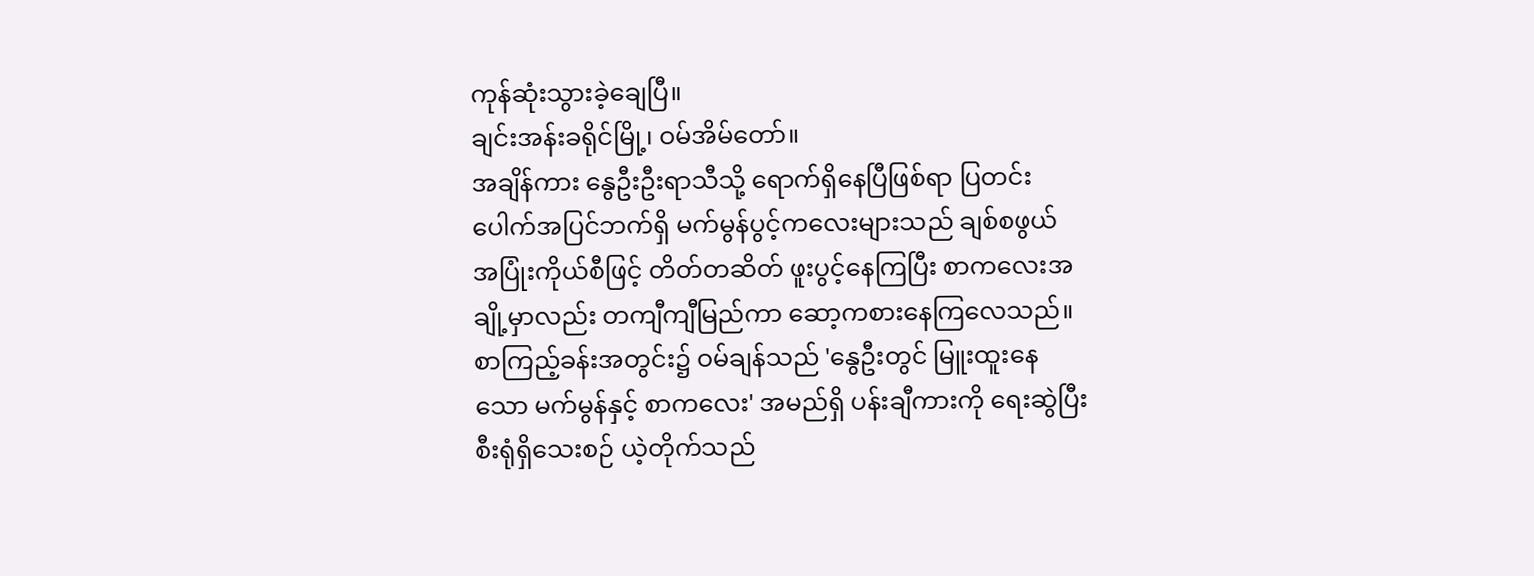ကုန်ဆုံးသွားခဲ့ချေပြီ။
ချင်းအန်းခရိုင်မြို့၊ ဝမ်အိမ်တော်။
အချိန်ကား နွေဦးဦးရာသီသို့ ရောက်ရှိနေပြီဖြစ်ရာ ပြတင်းပေါက်အပြင်ဘက်ရှိ မက်မွန်ပွင့်ကလေးများသည် ချစ်စဖွယ် အပြုံးကိုယ်စီဖြင့် တိတ်တဆိတ် ဖူးပွင့်နေကြပြီး စာကလေးအချို့မှာလည်း တကျီကျီမြည်ကာ ဆော့ကစားနေကြလေသည်။
စာကြည့်ခန်းအတွင်း၌ ဝမ်ချန်သည် 'နွေဦးတွင် မြူးထူးနေသော မက်မွန်နှင့် စာကလေး' အမည်ရှိ ပန်းချီကားကို ရေးဆွဲပြီးစီးရုံရှိသေးစဉ် ယဲ့တိုက်သည်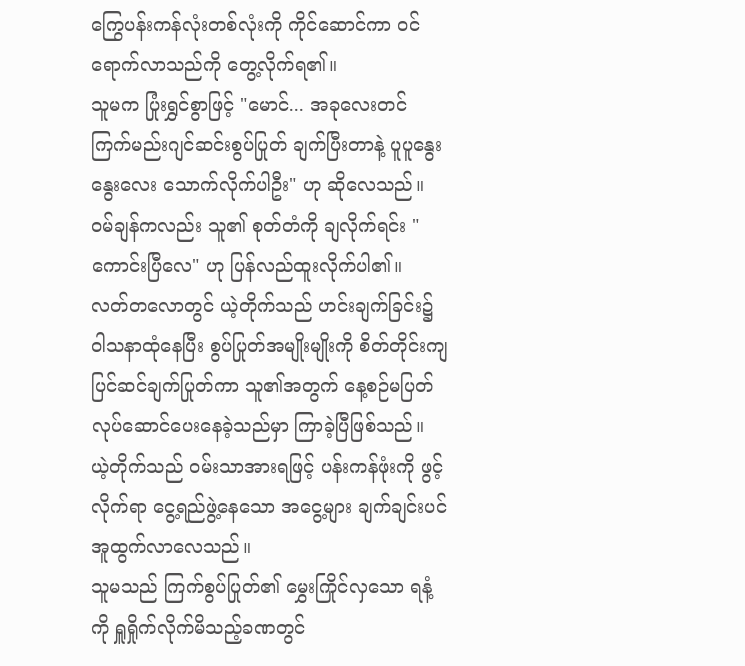ကြွေပန်းကန်လုံးတစ်လုံးကို ကိုင်ဆောင်ကာ ဝင်ရောက်လာသည်ကို တွေ့လိုက်ရ၏။
သူမက ပြုံးရွှင်စွာဖြင့် "မောင်... အခုလေးတင် ကြက်မည်းဂျင်ဆင်းစွပ်ပြုတ် ချက်ပြီးတာနဲ့ ပူပူနွေးနွေးလေး သောက်လိုက်ပါဦး" ဟု ဆိုလေသည်။
ဝမ်ချန်ကလည်း သူ၏ စုတ်တံကို ချလိုက်ရင်း "ကောင်းပြီလေ" ဟု ပြန်လည်ထူးလိုက်ပါ၏။
လတ်တလောတွင် ယဲ့တိုက်သည် ဟင်းချက်ခြင်း၌ ဝါသနာထုံနေပြီး စွပ်ပြုတ်အမျိုးမျိုးကို စိတ်တိုင်းကျ ပြင်ဆင်ချက်ပြုတ်ကာ သူ၏အတွက် နေ့စဉ်မပြတ် လုပ်ဆောင်ပေးနေခဲ့သည်မှာ ကြာခဲ့ပြီဖြစ်သည်။
ယဲ့တိုက်သည် ဝမ်းသာအားရဖြင့် ပန်းကန်ဖုံးကို ဖွင့်လိုက်ရာ ငွေ့ရည်ဖွဲ့နေသော အငွေ့များ ချက်ချင်းပင် အူထွက်လာလေသည်။
သူမသည် ကြက်စွပ်ပြုတ်၏ မွှေးကြိုင်လှသော ရနံ့ကို ရှူရှိုက်လိုက်မိသည့်ခဏတွင်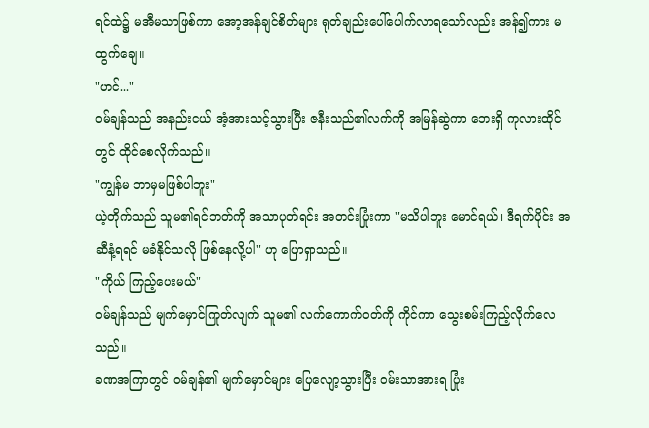ရင်ထဲ၌ မအီမသာဖြစ်ကာ အော့အန်ချင်စိတ်များ ရုတ်ချည်းပေါ်ပေါက်လာရသော်လည်း အန်၍ကား မထွက်ချေ။
"ဟင်..."
ဝမ်ချန်သည် အနည်းငယ် အံ့အားသင့်သွားပြီး ဇနီးသည်၏လက်ကို အမြန်ဆွဲကာ ဘေးရှိ ကုလားထိုင်တွင် ထိုင်စေလိုက်သည်။
"ကျွန်မ ဘာမှမဖြစ်ပါဘူး"
ယဲ့တိုက်သည် သူမ၏ရင်ဘတ်ကို အသာပုတ်ရင်း အတင်းပြုံးကာ "မသိပါဘူး မောင်ရယ်၊ ဒီရက်ပိုင်း အဆီနံ့ရရင် မခံနိုင်သလို ဖြစ်နေလို့ပါ" ဟု ပြောရှာသည်။
"ကိုယ် ကြည့်ပေးမယ်"
ဝမ်ချန်သည် မျက်မှောင်ကြုတ်လျက် သူမ၏ လက်ကောက်ဝတ်ကို ကိုင်ကာ သွေးစမ်းကြည့်လိုက်လေသည်။
ခဏအကြာတွင် ဝမ်ချန်၏ မျက်မှောင်များ ပြေလျော့သွားပြီး ဝမ်းသာအားရ ပြုံး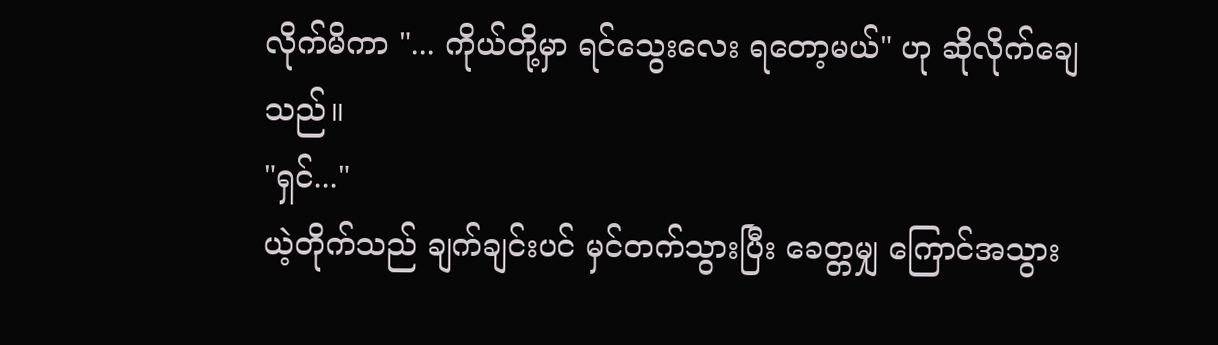လိုက်မိကာ "... ကိုယ်တို့မှာ ရင်သွေးလေး ရတော့မယ်" ဟု ဆိုလိုက်ချေသည်။
"ရှင်..."
ယဲ့တိုက်သည် ချက်ချင်းပင် မှင်တက်သွားပြီး ခေတ္တမျှ ကြောင်အသွား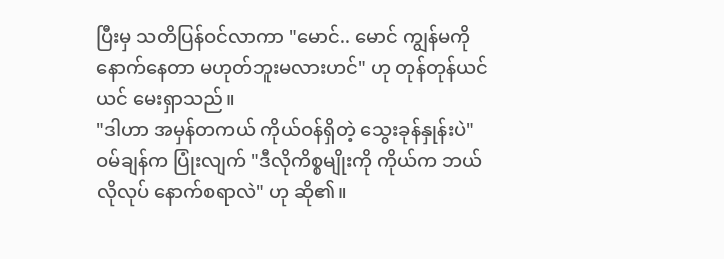ပြီးမှ သတိပြန်ဝင်လာကာ "မောင်.. မောင် ကျွန်မကို နောက်နေတာ မဟုတ်ဘူးမလားဟင်" ဟု တုန်တုန်ယင်ယင် မေးရှာသည်။
"ဒါဟာ အမှန်တကယ် ကိုယ်ဝန်ရှိတဲ့ သွေးခုန်နှုန်းပဲ"
ဝမ်ချန်က ပြုံးလျက် "ဒီလိုကိစ္စမျိုးကို ကိုယ်က ဘယ်လိုလုပ် နောက်စရာလဲ" ဟု ဆို၏။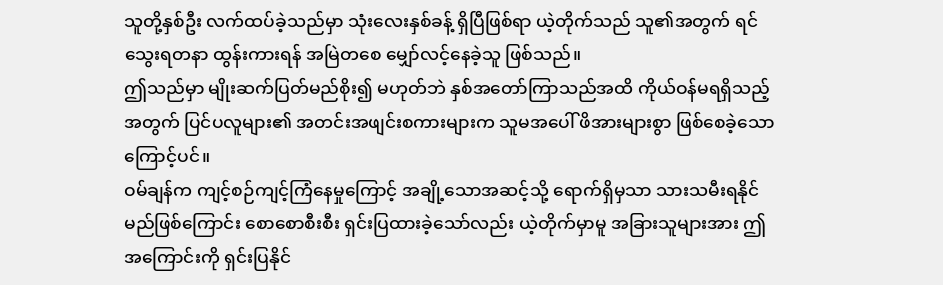သူတို့နှစ်ဦး လက်ထပ်ခဲ့သည်မှာ သုံးလေးနှစ်ခန့် ရှိပြီဖြစ်ရာ ယဲ့တိုက်သည် သူ၏အတွက် ရင်သွေးရတနာ ထွန်းကားရန် အမြဲတစေ မျှော်လင့်နေခဲ့သူ ဖြစ်သည်။
ဤသည်မှာ မျိုးဆက်ပြတ်မည်စိုး၍ မဟုတ်ဘဲ နှစ်အတော်ကြာသည်အထိ ကိုယ်ဝန်မရရှိသည့်အတွက် ပြင်ပလူများ၏ အတင်းအဖျင်းစကားများက သူမအပေါ် ဖိအားများစွာ ဖြစ်စေခဲ့သောကြောင့်ပင်။
ဝမ်ချန်က ကျင့်စဉ်ကျင့်ကြံနေမှုကြောင့် အချို့သောအဆင့်သို့ ရောက်ရှိမှသာ သားသမီးရနိုင်မည်ဖြစ်ကြောင်း စောစောစီးစီး ရှင်းပြထားခဲ့သော်လည်း ယဲ့တိုက်မှာမူ အခြားသူများအား ဤအကြောင်းကို ရှင်းပြနိုင်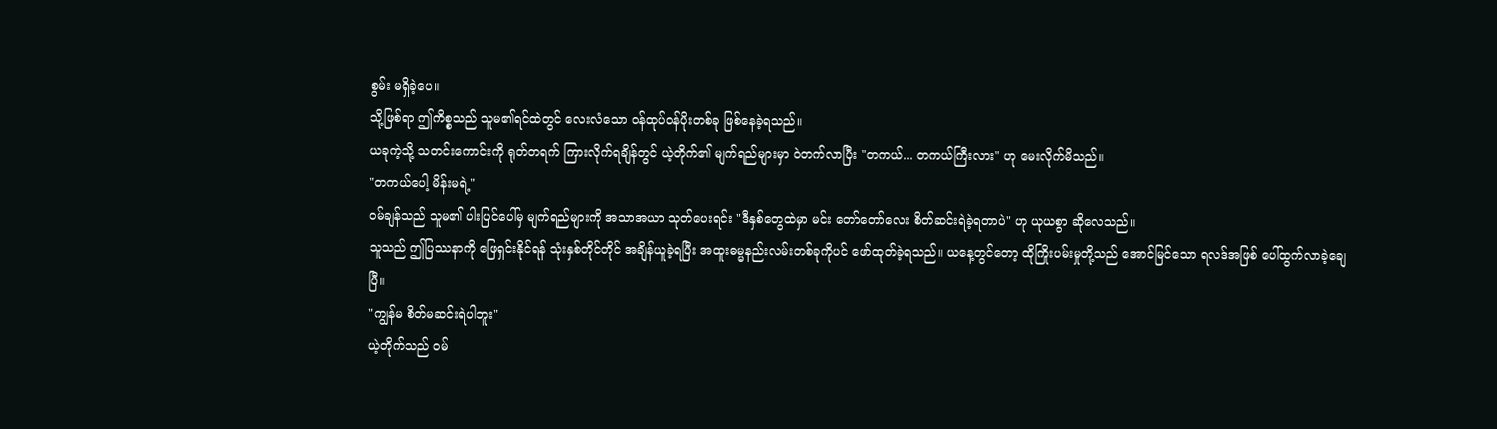စွမ်း မရှိခဲ့ပေ။
သို့ဖြစ်ရာ ဤကိစ္စသည် သူမ၏ရင်ထဲတွင် လေးလံသော ဝန်ထုပ်ဝန်ပိုးတစ်ခု ဖြစ်နေခဲ့ရသည်။
ယခုကဲ့သို့ သတင်းကောင်းကို ရုတ်တရက် ကြားလိုက်ရချိန်တွင် ယဲ့တိုက်၏ မျက်ရည်များမှာ ဝဲတက်လာပြီး "တကယ်... တကယ်ကြီးလား" ဟု မေးလိုက်မိသည်။
"တကယ်ပေါ့ မိန်းမရဲ့"
ဝမ်ချန်သည် သူမ၏ ပါးပြင်ပေါ်မှ မျက်ရည်များကို အသာအယာ သုတ်ပေးရင်း "ဒီနှစ်တွေထဲမှာ မင်း တော်တော်လေး စိတ်ဆင်းရဲခဲ့ရတာပဲ" ဟု ယုယစွာ ဆိုလေသည်။
သူသည် ဤပြဿနာကို ဖြေရှင်းနိုင်ရန် သုံးနှစ်တိုင်တိုင် အချိန်ယူခဲ့ရပြီး အထူးဓမ္မနည်းလမ်းတစ်ခုကိုပင် ဖော်ထုတ်ခဲ့ရသည်။ ယနေ့တွင်တော့ ထိုကြိုးပမ်းမှုတို့သည် အောင်မြင်သော ရလဒ်အဖြစ် ပေါ်ထွက်လာခဲ့ချေပြီ။
"ကျွန်မ စိတ်မဆင်းရဲပါဘူး"
ယဲ့တိုက်သည် ဝမ်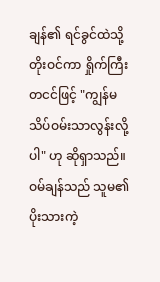ချန်၏ ရင်ခွင်ထဲသို့ တိုးဝင်ကာ ရှိုက်ကြီးတငင်ဖြင့် "ကျွန်မ သိပ်ဝမ်းသာလွန်းလို့ပါ" ဟု ဆိုရှာသည်။
ဝမ်ချန်သည် သူမ၏ ပိုးသားကဲ့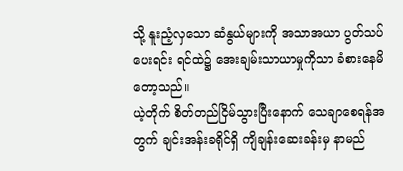သို့ နူးညံ့လှသော ဆံနွယ်များကို အသာအယာ ပွတ်သပ်ပေးရင်း ရင်ထဲ၌ အေးချမ်းသာယာမှုကိုသာ ခံစားနေမိတော့သည်။
ယဲ့တိုက် စိတ်တည်ငြိမ်သွားပြီးနောက် သေချာစေရန်အတွက် ချင်းအန်းခရိုင်ရှိ ကျိချန်းဆေးခန်းမှ နာမည်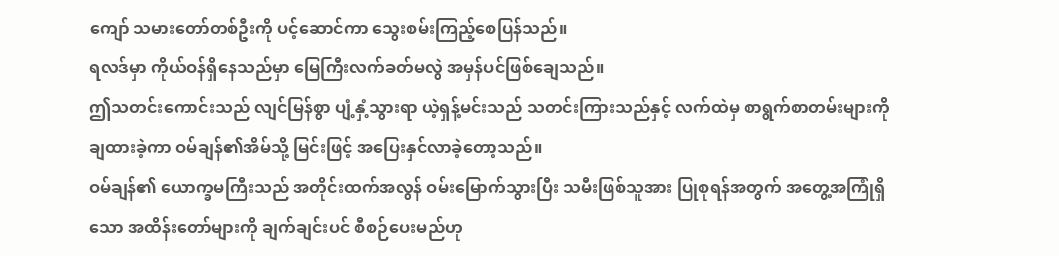ကျော် သမားတော်တစ်ဦးကို ပင့်ဆောင်ကာ သွေးစမ်းကြည့်စေပြန်သည်။
ရလဒ်မှာ ကိုယ်ဝန်ရှိနေသည်မှာ မြေကြီးလက်ခတ်မလွဲ အမှန်ပင်ဖြစ်ချေသည်။
ဤသတင်းကောင်းသည် လျင်မြန်စွာ ပျံ့နှံ့သွားရာ ယဲ့ရှန့်မင်းသည် သတင်းကြားသည်နှင့် လက်ထဲမှ စာရွက်စာတမ်းများကို ချထားခဲ့ကာ ဝမ်ချန်၏အိမ်သို့ မြင်းဖြင့် အပြေးနှင်လာခဲ့တော့သည်။
ဝမ်ချန်၏ ယောက္ခမကြီးသည် အတိုင်းထက်အလွန် ဝမ်းမြောက်သွားပြီး သမီးဖြစ်သူအား ပြုစုရန်အတွက် အတွေ့အကြုံရှိသော အထိန်းတော်များကို ချက်ချင်းပင် စီစဉ်ပေးမည်ဟု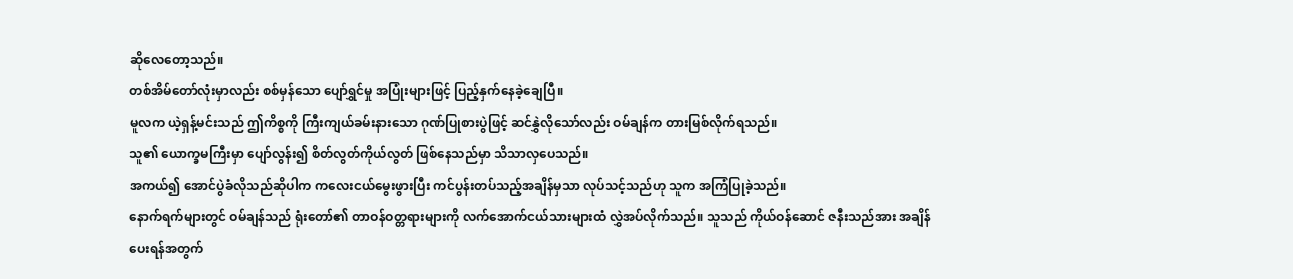ဆိုလေတော့သည်။
တစ်အိမ်တော်လုံးမှာလည်း စစ်မှန်သော ပျော်ရွှင်မှု အပြုံးများဖြင့် ပြည့်နှက်နေခဲ့ချေပြီ။
မူလက ယဲ့ရှန့်မင်းသည် ဤကိစ္စကို ကြီးကျယ်ခမ်းနားသော ဂုဏ်ပြုစားပွဲဖြင့် ဆင်နွှဲလိုသော်လည်း ဝမ်ချန်က တားမြစ်လိုက်ရသည်။
သူ၏ ယောက္ခမကြီးမှာ ပျော်လွန်း၍ စိတ်လွတ်ကိုယ်လွတ် ဖြစ်နေသည်မှာ သိသာလှပေသည်။
အကယ်၍ အောင်ပွဲခံလိုသည်ဆိုပါက ကလေးငယ်မွေးဖွားပြီး ကင်ပွန်းတပ်သည့်အချိန်မှသာ လုပ်သင့်သည်ဟု သူက အကြံပြုခဲ့သည်။
နောက်ရက်များတွင် ဝမ်ချန်သည် ရုံးတော်၏ တာဝန်ဝတ္တရားများကို လက်အောက်ငယ်သားများထံ လွှဲအပ်လိုက်သည်။ သူသည် ကိုယ်ဝန်ဆောင် ဇနီးသည်အား အချိန်ပေးရန်အတွက်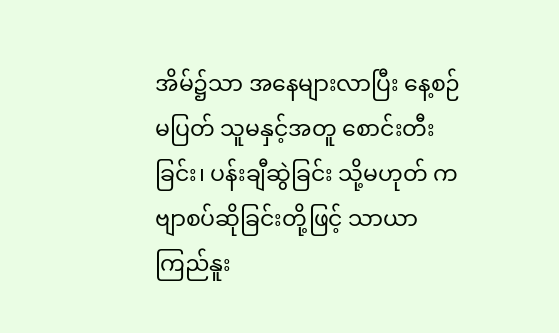အိမ်၌သာ အနေများလာပြီး နေ့စဉ်မပြတ် သူမနှင့်အတူ စောင်းတီးခြင်း၊ ပန်းချီဆွဲခြင်း သို့မဟုတ် ကဗျာစပ်ဆိုခြင်းတို့ဖြင့် သာယာကြည်နူး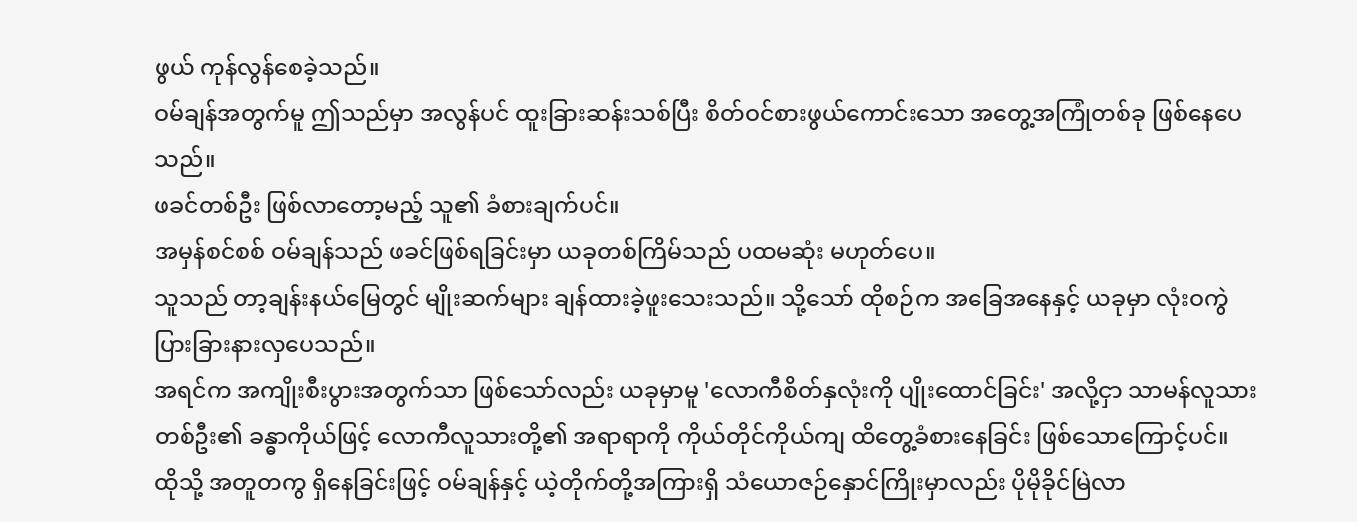ဖွယ် ကုန်လွန်စေခဲ့သည်။
ဝမ်ချန်အတွက်မူ ဤသည်မှာ အလွန်ပင် ထူးခြားဆန်းသစ်ပြီး စိတ်ဝင်စားဖွယ်ကောင်းသော အတွေ့အကြုံတစ်ခု ဖြစ်နေပေသည်။
ဖခင်တစ်ဦး ဖြစ်လာတော့မည့် သူ၏ ခံစားချက်ပင်။
အမှန်စင်စစ် ဝမ်ချန်သည် ဖခင်ဖြစ်ရခြင်းမှာ ယခုတစ်ကြိမ်သည် ပထမဆုံး မဟုတ်ပေ။
သူသည် တာ့ချန်းနယ်မြေတွင် မျိုးဆက်များ ချန်ထားခဲ့ဖူးသေးသည်။ သို့သော် ထိုစဉ်က အခြေအနေနှင့် ယခုမှာ လုံးဝကွဲပြားခြားနားလှပေသည်။
အရင်က အကျိုးစီးပွားအတွက်သာ ဖြစ်သော်လည်း ယခုမှာမူ 'လောကီစိတ်နှလုံးကို ပျိုးထောင်ခြင်း' အလို့ငှာ သာမန်လူသားတစ်ဦး၏ ခန္ဓာကိုယ်ဖြင့် လောကီလူသားတို့၏ အရာရာကို ကိုယ်တိုင်ကိုယ်ကျ ထိတွေ့ခံစားနေခြင်း ဖြစ်သောကြောင့်ပင်။
ထိုသို့ အတူတကွ ရှိနေခြင်းဖြင့် ဝမ်ချန်နှင့် ယဲ့တိုက်တို့အကြားရှိ သံယောဇဉ်နှောင်ကြိုးမှာလည်း ပိုမိုခိုင်မြဲလာ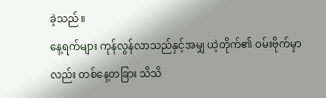ခဲ့သည်။
နေ့ရက်များ ကုန်လွန်လာသည်နှင့်အမျှ ယဲ့တိုက်၏ ဝမ်းဗိုက်မှာလည်း တစ်နေ့တခြား သိသိ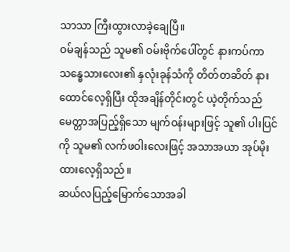သာသာ ကြီးထွားလာခဲ့ချေပြီ။
ဝမ်ချန်သည် သူမ၏ ဝမ်းဗိုက်ပေါ်တွင် နားကပ်ကာ သန္ဓေသားလေး၏ နှလုံးခုန်သံကို တိတ်တဆိတ် နားထောင်လေ့ရှိပြီး ထိုအချိန်တိုင်းတွင် ယဲ့တိုက်သည် မေတ္တာအပြည့်ရှိသော မျက်ဝန်းများဖြင့် သူ၏ ပါးပြင်ကို သူမ၏ လက်ဖဝါးလေးဖြင့် အသာအယာ အုပ်မိုးထားလေ့ရှိသည်။
ဆယ်လပြည့်မြောက်သောအခါ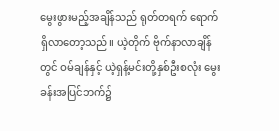မွေးဖွားမည့်အချိန်သည် ရုတ်တရက် ရောက်ရှိလာတော့သည်။ ယဲ့တိုက် ဗိုက်နာလာချိန်တွင် ဝမ်ချန်နှင့် ယဲ့ရှန့်မင်းတို့နှစ်ဦးစလုံး မွေးခန်းအပြင်ဘက်၌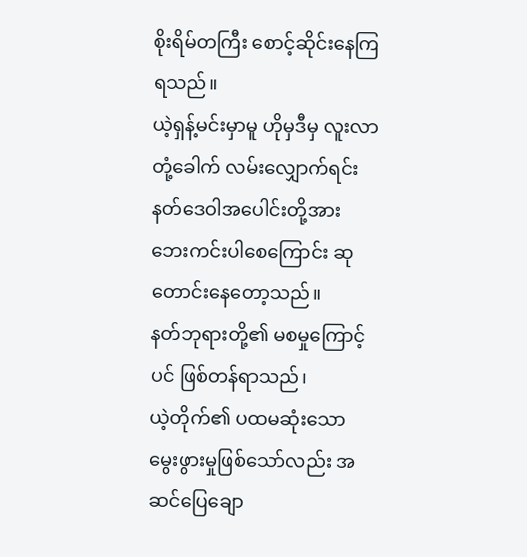စိုးရိမ်တကြီး စောင့်ဆိုင်းနေကြရသည်။
ယဲ့ရှန့်မင်းမှာမူ ဟိုမှဒီမှ လူးလာတုံ့ခေါက် လမ်းလျှောက်ရင်း နတ်ဒေဝါအပေါင်းတို့အား ဘေးကင်းပါစေကြောင်း ဆုတောင်းနေတော့သည်။
နတ်ဘုရားတို့၏ မစမှုကြောင့်ပင် ဖြစ်တန်ရာသည်၊
ယဲ့တိုက်၏ ပထမဆုံးသော မွေးဖွားမှုဖြစ်သော်လည်း အဆင်ပြေချော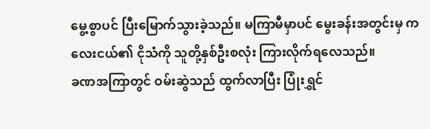မွေ့စွာပင် ပြီးမြောက်သွားခဲ့သည်။ မကြာမီမှာပင် မွေးခန်းအတွင်းမှ ကလေးငယ်၏ ငိုသံကို သူတို့နှစ်ဦးစလုံး ကြားလိုက်ရလေသည်။
ခဏအကြာတွင် ဝမ်းဆွဲသည် ထွက်လာပြီး ပြုံးရွှင်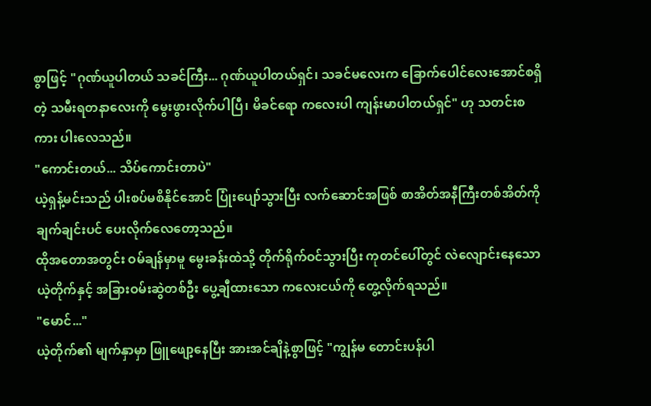စွာဖြင့် "ဂုဏ်ယူပါတယ် သခင်ကြီး... ဂုဏ်ယူပါတယ်ရှင်၊ သခင်မလေးက ခြောက်ပေါင်လေးအောင်စရှိတဲ့ သမီးရတနာလေးကို မွေးဖွားလိုက်ပါပြီ၊ မိခင်ရော ကလေးပါ ကျန်းမာပါတယ်ရှင်" ဟု သတင်းစကား ပါးလေသည်။
"ကောင်းတယ်... သိပ်ကောင်းတာပဲ"
ယဲ့ရှန့်မင်းသည် ပါးစပ်မစိနိုင်အောင် ပြုံးပျော်သွားပြီး လက်ဆောင်အဖြစ် စာအိတ်အနီကြီးတစ်အိတ်ကို ချက်ချင်းပင် ပေးလိုက်လေတော့သည်။
ထိုအတောအတွင်း ဝမ်ချန်မှာမူ မွေးခန်းထဲသို့ တိုက်ရိုက်ဝင်သွားပြီး ကုတင်ပေါ်တွင် လဲလျောင်းနေသော ယဲ့တိုက်နှင့် အခြားဝမ်းဆွဲတစ်ဦး ပွေ့ချီထားသော ကလေးငယ်ကို တွေ့လိုက်ရသည်။
"မောင်..."
ယဲ့တိုက်၏ မျက်နှာမှာ ဖြူဖျော့နေပြီး အားအင်ချိနဲ့စွာဖြင့် "ကျွန်မ တောင်းပန်ပါ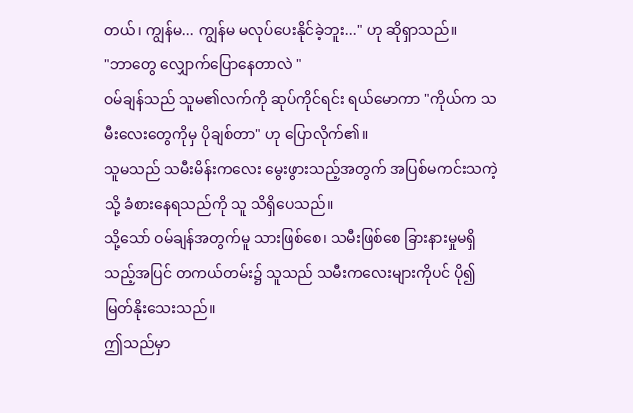တယ်၊ ကျွန်မ... ကျွန်မ မလုပ်ပေးနိုင်ခဲ့ဘူး..." ဟု ဆိုရှာသည်။
"ဘာတွေ လျှောက်ပြောနေတာလဲ "
ဝမ်ချန်သည် သူမ၏လက်ကို ဆုပ်ကိုင်ရင်း ရယ်မောကာ "ကိုယ်က သမီးလေးတွေကိုမှ ပိုချစ်တာ" ဟု ပြောလိုက်၏။
သူမသည် သမီးမိန်းကလေး မွေးဖွားသည့်အတွက် အပြစ်မကင်းသကဲ့သို့ ခံစားနေရသည်ကို သူ သိရှိပေသည်။
သို့သော် ဝမ်ချန်အတွက်မူ သားဖြစ်စေ၊ သမီးဖြစ်စေ ခြားနားမှုမရှိသည့်အပြင် တကယ်တမ်း၌ သူသည် သမီးကလေးများကိုပင် ပို၍ မြတ်နိုးသေးသည်။
ဤသည်မှာ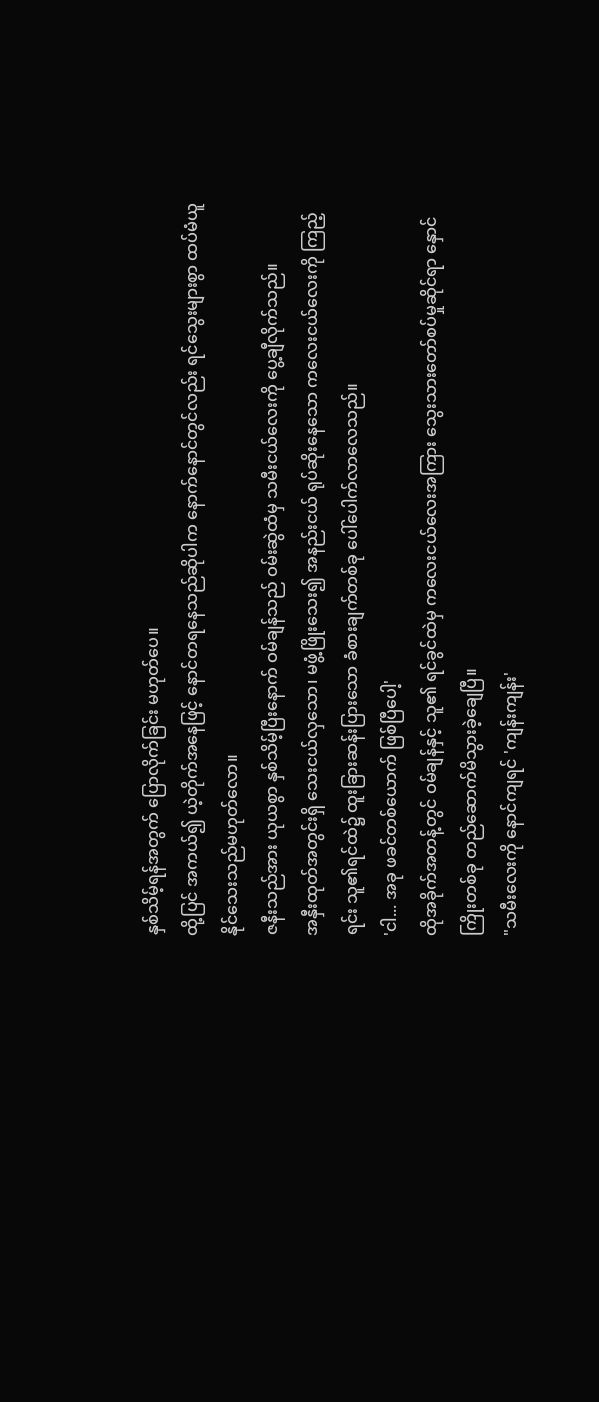နှစ်သိမ့်ရန်အတွက် ပြောလိုက်ခြင်း မဟုတ်ပေ။
ထို့ပြင် အကယ်၍ ယဲ့တိုက်အနေဖြင့် နောင်တရနေသည်ဆိုပါက နောက်နောင်တွင်လည်း ရင်သွေးများစွာ ထပ်မံယူနိုင်သေးသည်မဟုတ်လော။
ဇနီးသည်အား ယုယစွာ နှစ်သိမ့်ပြီးနောက် ဝမ်ချန်သည် ဝမ်းဆွဲထံမှ သမီးငယ်လေးကို ပွေ့ချီလိုက်သည်။
အနှီးထုတ်အတွင်းရှိ သေးငယ်လှသော၊ မဖွံ့ဖြိုးသေး၍ အနည်းငယ် ရုပ်ဆိုးနေသော ကလေးငယ်လေးကို ကြည့်ရင်း သူ၏ရင်ထဲ၌ ထူးခြားဆန်းပြားသော ခံစားချက်တစ်ခု ပေါ်ပေါက်လာလေသည်။
'ငါ... အခု ဖခင်တစ်ယောက် ဖြစ်ပြီပေါ့'
ထိုအခိုက်အတန့်တွင် ဝမ်ချန်နှင့် သူ၏ ရင်ခွင်ထဲမှ ကလေးငယ်လေးအကြား သွေးသားတော်စပ်မှုဆိုင်ရာ နှောင်ကြိုးတစ်ခု တည်ဆောက်မိသွားခဲ့ချေပြီ။
"သမီးလေးကို နောင်ကျရင် 'ကျန်းကျန်း'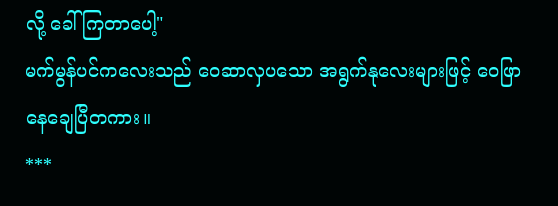လို့ ခေါ်ကြတာပေါ့"
မက်မွန်ပင်ကလေးသည် ဝေဆာလှပသော အရွက်နုလေးများဖြင့် ဝေဖြာနေချေပြီတကား။
***